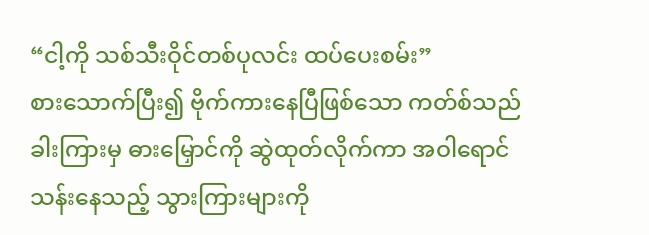“ငါ့ကို သစ်သီးဝိုင်တစ်ပုလင်း ထပ်ပေးစမ်း”
စားသောက်ပြီး၍ ဗိုက်ကားနေပြီဖြစ်သော ကတ်စ်သည် ခါးကြားမှ ဓားမြှောင်ကို ဆွဲထုတ်လိုက်ကာ အဝါရောင်သန်းနေသည့် သွားကြားများကို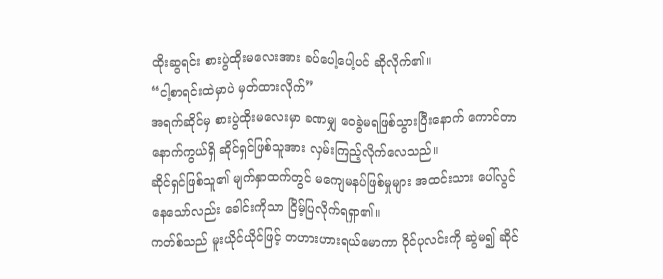ထိုးဆွရင်း စားပွဲထိုးမလေးအား ခပ်ပေါ့ပေါ့ပင် ဆိုလိုက်၏။
“ငါ့စာရင်းထဲမှာပဲ မှတ်ထားလိုက်”
အရက်ဆိုင်မှ စားပွဲထိုးမလေးမှာ ခဏမျှ ဝေခွဲမရဖြစ်သွားပြီးနောက် ကောင်တာနောက်ကွယ်ရှိ ဆိုင်ရှင်ဖြစ်သူအား လှမ်းကြည့်လိုက်လေသည်။
ဆိုင်ရှင်ဖြစ်သူ၏ မျက်နှာထက်တွင် မကျေမနပ်ဖြစ်မှုများ အထင်းသား ပေါ်လွင်နေသော်လည်း ခေါင်းကိုသာ ငြိမ့်ပြလိုက်ရရှာ၏။
ကတ်စ်သည် မူးယိုင်ယိုင်ဖြင့် တဟားဟားရယ်မောကာ ဝိုင်ပုလင်းကို ဆွဲမ၍ ဆိုင်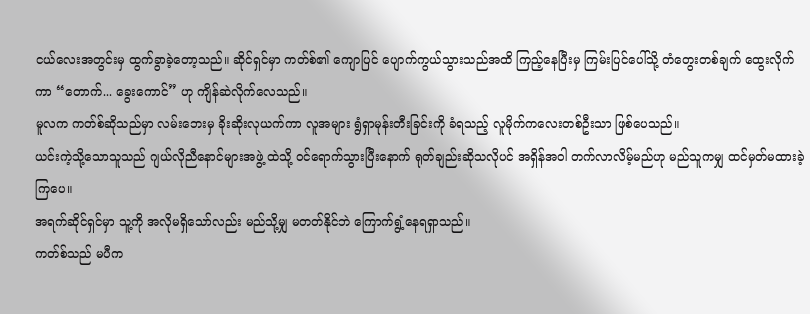ငယ်လေးအတွင်းမှ ထွက်ခွာခဲ့တော့သည်။ ဆိုင်ရှင်မှာ ကတ်စ်၏ ကျောပြင် ပျောက်ကွယ်သွားသည်အထိ ကြည့်နေပြီးမှ ကြမ်းပြင်ပေါ်သို့ တံတွေးတစ်ချက် ထွေးလိုက်ကာ “တောက်... ခွေးကောင်” ဟု ကျိန်ဆဲလိုက်လေသည်။
မူလက ကတ်စ်ဆိုသည်မှာ လမ်းဘေးမှ ခိုးဆိုးလုယက်ကာ လူအများ ရွံရှာမုန်းတီးခြင်းကို ခံရသည့် လူမိုက်ကလေးတစ်ဦးသာ ဖြစ်ပေသည်။
ယင်းကဲ့သို့သောသူသည် ဂျယ်လိုညီနောင်များအဖွဲ့ ထဲသို့ ဝင်ရောက်သွားပြီးနောက် ရုတ်ချည်းဆိုသလိုပင် အရှိန်အဝါ တက်လာလိမ့်မည်ဟု မည်သူကမျှ ထင်မှတ်မထားခဲ့ကြပေ။
အရက်ဆိုင်ရှင်မှာ သူ့ကို အလိုမရှိသော်လည်း မည်သို့မျှ မတတ်နိုင်ဘဲ ကြောက်ရွံ့နေရရှာသည်။
ကတ်စ်သည် မပီက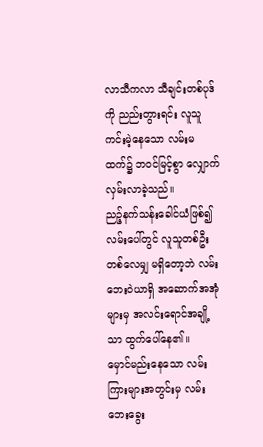လာသီကလာ သီချင်းတစ်ပုဒ်ကို ညည်းတွားရင်း လူသူကင်းမဲ့နေသော လမ်းမထက်၌ ဘဝင်မြင့်စွာ လျှောက်လှမ်းလာခဲ့သည်။
ညဉ့်နက်သန်းခေါင်ယံဖြစ်၍ လမ်းပေါ်တွင် လူသူတစ်ဦးတစ်လေမျှ မရှိတော့ဘဲ လမ်းဘေးဝဲယာရှိ အဆောက်အအုံများမှ အလင်းရောင်အချို့သာ ထွက်ပေါ်နေ၏။
မှောင်မည်းနေသော လမ်းကြားများအတွင်းမှ လမ်းဘေးခွေး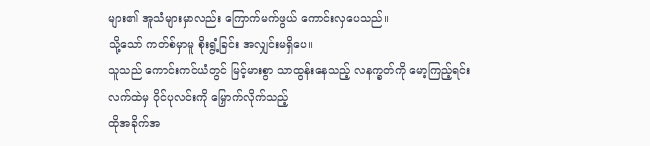များ၏ အူသံများမှာလည်း ကြောက်မက်ဖွယ် ကောင်းလှပေသည်။
သို့သော် ကတ်စ်မှာမူ စိုးရွံ့ခြင်း အလျှင်းမရှိပေ။
သူသည် ကောင်းကင်ယံတွင် မြင့်မားစွာ သာထွန်းနေသည့် လနက္ခတ်ကို မော့ကြည့်ရင်း လက်ထဲမှ ဝိုင်ပုလင်းကို မြှောက်လိုက်သည့်
ထိုအခိုက်အ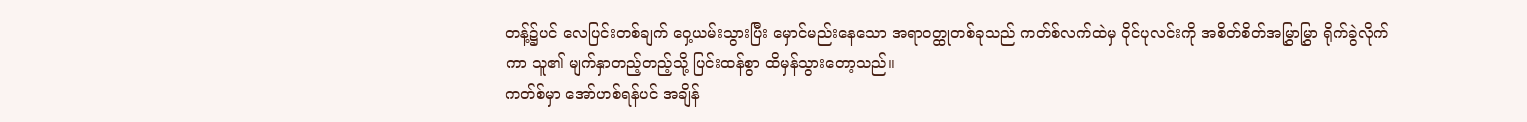တန့်၌ပင် လေပြင်းတစ်ချက် ဝှေ့ယမ်းသွားပြီး မှောင်မည်းနေသော အရာဝတ္ထုတစ်ခုသည် ကတ်စ်လက်ထဲမှ ဝိုင်ပုလင်းကို အစိတ်စိတ်အမြွှာမြွှာ ရိုက်ခွဲလိုက်ကာ သူ၏ မျက်နှာတည့်တည့်သို့ ပြင်းထန်စွာ ထိမှန်သွားတော့သည်။
ကတ်စ်မှာ အော်ဟစ်ရန်ပင် အချိန်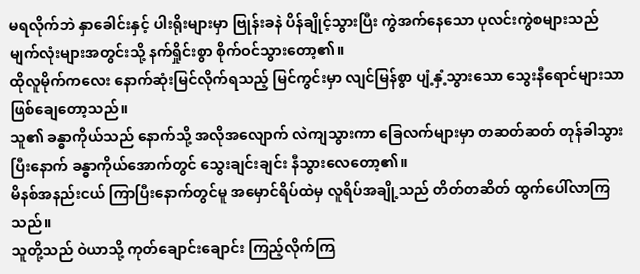မရလိုက်ဘဲ နှာခေါင်းနှင့် ပါးရိုးများမှာ ဗြုန်းခနဲ ပိန်ချိုင့်သွားပြီး ကွဲအက်နေသော ပုလင်းကွဲစများသည် မျက်လုံးများအတွင်းသို့ နက်ရှိုင်းစွာ စိုက်ဝင်သွားတော့၏။
ထိုလူမိုက်ကလေး နောက်ဆုံးမြင်လိုက်ရသည့် မြင်ကွင်းမှာ လျင်မြန်စွာ ပျံ့နှံ့သွားသော သွေးနီရောင်များသာ ဖြစ်ချေတော့သည်။
သူ၏ ခန္ဓာကိုယ်သည် နောက်သို့ အလိုအလျောက် လဲကျသွားကာ ခြေလက်များမှာ တဆတ်ဆတ် တုန်ခါသွားပြီးနောက် ခန္ဓာကိုယ်အောက်တွင် သွေးချင်းချင်း နီသွားလေတော့၏။
မိနစ်အနည်းငယ် ကြာပြီးနောက်တွင်မူ အမှောင်ရိပ်ထဲမှ လူရိပ်အချို့သည် တိတ်တဆိတ် ထွက်ပေါ်လာကြသည်။
သူတို့သည် ဝဲယာသို့ ကုတ်ချောင်းချောင်း ကြည့်လိုက်ကြ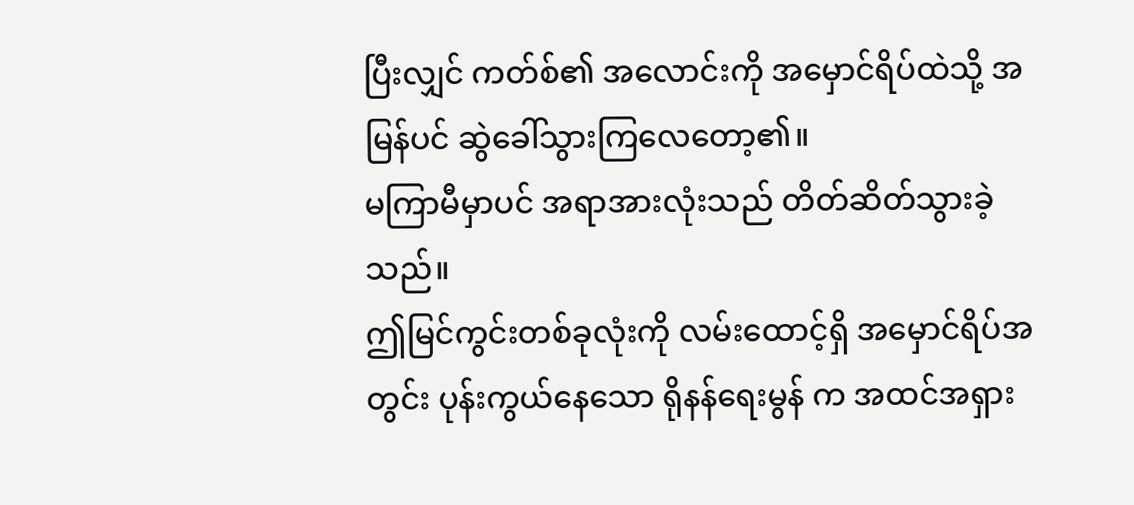ပြီးလျှင် ကတ်စ်၏ အလောင်းကို အမှောင်ရိပ်ထဲသို့ အမြန်ပင် ဆွဲခေါ်သွားကြလေတော့၏။
မကြာမီမှာပင် အရာအားလုံးသည် တိတ်ဆိတ်သွားခဲ့သည်။
ဤမြင်ကွင်းတစ်ခုလုံးကို လမ်းထောင့်ရှိ အမှောင်ရိပ်အတွင်း ပုန်းကွယ်နေသော ရိုနန်ရေးမွန် က အထင်အရှား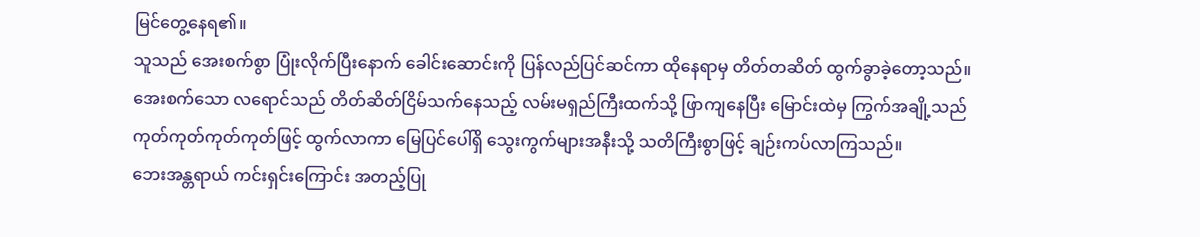မြင်တွေ့နေရ၏။
သူသည် အေးစက်စွာ ပြုံးလိုက်ပြီးနောက် ခေါင်းဆောင်းကို ပြန်လည်ပြင်ဆင်ကာ ထိုနေရာမှ တိတ်တဆိတ် ထွက်ခွာခဲ့တော့သည်။
အေးစက်သော လရောင်သည် တိတ်ဆိတ်ငြိမ်သက်နေသည့် လမ်းမရှည်ကြီးထက်သို့ ဖြာကျနေပြီး မြောင်းထဲမှ ကြွက်အချို့သည် ကုတ်ကုတ်ကုတ်ကုတ်ဖြင့် ထွက်လာကာ မြေပြင်ပေါ်ရှိ သွေးကွက်များအနီးသို့ သတိကြီးစွာဖြင့် ချဉ်းကပ်လာကြသည်။
ဘေးအန္တရာယ် ကင်းရှင်းကြောင်း အတည့်ပြု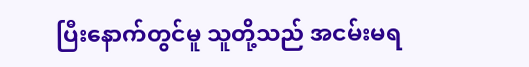ပြီးနောက်တွင်မူ သူတို့သည် အငမ်းမရ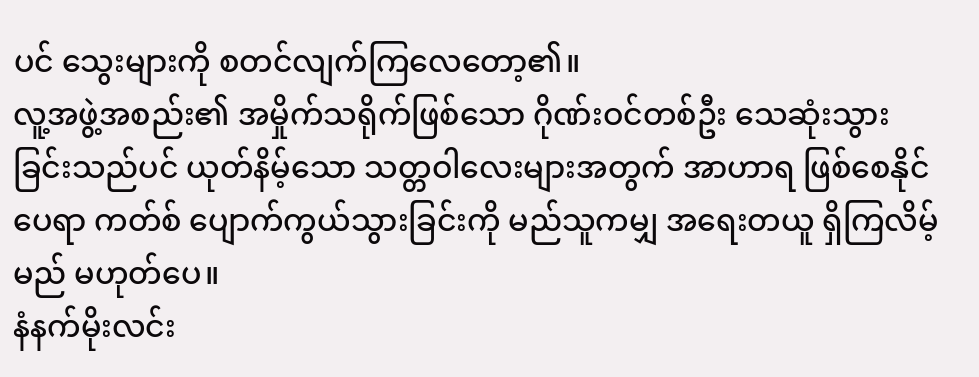ပင် သွေးများကို စတင်လျက်ကြလေတော့၏။
လူ့အဖွဲ့အစည်း၏ အမှိုက်သရိုက်ဖြစ်သော ဂိုဏ်းဝင်တစ်ဦး သေဆုံးသွားခြင်းသည်ပင် ယုတ်နိမ့်သော သတ္တဝါလေးများအတွက် အာဟာရ ဖြစ်စေနိုင်ပေရာ ကတ်စ် ပျောက်ကွယ်သွားခြင်းကို မည်သူကမျှ အရေးတယူ ရှိကြလိမ့်မည် မဟုတ်ပေ။
နံနက်မိုးလင်း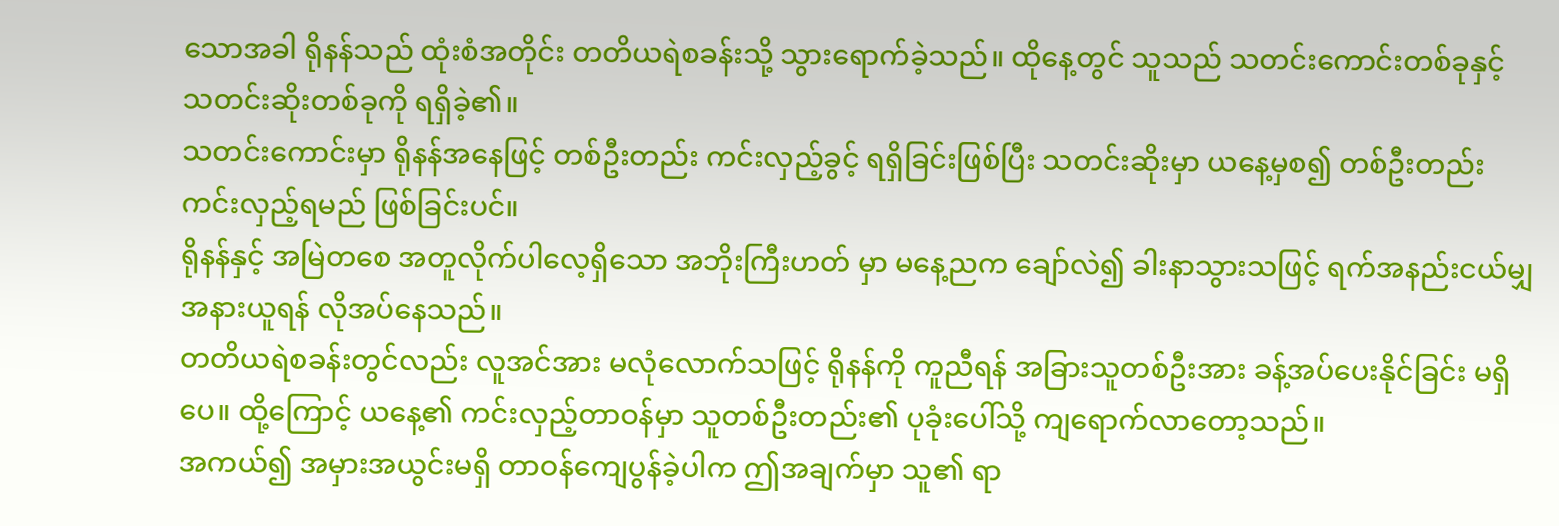သောအခါ ရိုနန်သည် ထုံးစံအတိုင်း တတိယရဲစခန်းသို့ သွားရောက်ခဲ့သည်။ ထိုနေ့တွင် သူသည် သတင်းကောင်းတစ်ခုနှင့် သတင်းဆိုးတစ်ခုကို ရရှိခဲ့၏။
သတင်းကောင်းမှာ ရိုနန်အနေဖြင့် တစ်ဦးတည်း ကင်းလှည့်ခွင့် ရရှိခြင်းဖြစ်ပြီး သတင်းဆိုးမှာ ယနေ့မှစ၍ တစ်ဦးတည်း ကင်းလှည့်ရမည် ဖြစ်ခြင်းပင်။
ရိုနန်နှင့် အမြဲတစေ အတူလိုက်ပါလေ့ရှိသော အဘိုးကြီးဟတ် မှာ မနေ့ညက ချော်လဲ၍ ခါးနာသွားသဖြင့် ရက်အနည်းငယ်မျှ အနားယူရန် လိုအပ်နေသည်။
တတိယရဲစခန်းတွင်လည်း လူအင်အား မလုံလောက်သဖြင့် ရိုနန်ကို ကူညီရန် အခြားသူတစ်ဦးအား ခန့်အပ်ပေးနိုင်ခြင်း မရှိပေ။ ထို့ကြောင့် ယနေ့၏ ကင်းလှည့်တာဝန်မှာ သူတစ်ဦးတည်း၏ ပုခုံးပေါ်သို့ ကျရောက်လာတော့သည်။
အကယ်၍ အမှားအယွင်းမရှိ တာဝန်ကျေပွန်ခဲ့ပါက ဤအချက်မှာ သူ၏ ရာ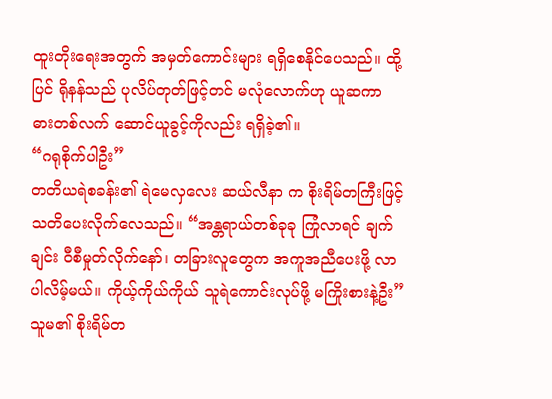ထူးတိုးရေးအတွက် အမှတ်ကောင်းများ ရရှိစေနိုင်ပေသည်။ ထို့ပြင် ရိုနန်သည် ပုလိပ်တုတ်ဖြင့်တင် မလုံလောက်ဟု ယူဆကာ ဓားတစ်လက် ဆောင်ယူခွင့်ကိုလည်း ရရှိခဲ့၏။
“ဂရုစိုက်ပါဦး”
တတိယရဲစခန်း၏ ရဲမေလှလေး ဆယ်လီနာ က စိုးရိမ်တကြီးဖြင့် သတိပေးလိုက်လေသည်။ “အန္တရာယ်တစ်ခုခု ကြုံလာရင် ချက်ချင်း ဝီစီမှုတ်လိုက်နော်၊ တခြားလူတွေက အကူအညီပေးဖို့ လာပါလိမ့်မယ်။ ကိုယ့်ကိုယ်ကိုယ် သူရဲကောင်းလုပ်ဖို့ မကြိုးစားနဲ့ဦး”
သူမ၏ စိုးရိမ်တ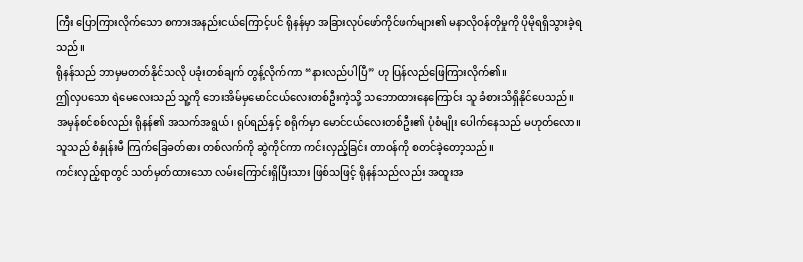ကြီး ပြောကြားလိုက်သော စကားအနည်းငယ်ကြောင့်ပင် ရိုနန်မှာ အခြားလုပ်ဖော်ကိုင်ဖက်များ၏ မနာလိုဝန်တိုမှုကို ပိုမိုရရှိသွားခဲ့ရသည်။
ရိုနန်သည် ဘာမှမတတ်နိုင်သလို ပခုံးတစ်ချက် တွန့်လိုက်ကာ “နားလည်ပါပြီ” ဟု ပြန်လည်ဖြေကြားလိုက်၏။
ဤလှပသော ရဲမေလေးသည် သူ့ကို ဘေးအိမ်မှမောင်ငယ်လေးတစ်ဦးကဲ့သို့ သဘောထားနေကြောင်း သူ ခံစားသိရှိနိုင်ပေသည်။
အမှန်စင်စစ်လည်း ရိုနန်၏ အသက်အရွယ်၊ ရုပ်ရည်နှင့် စရိုက်မှာ မောင်ငယ်လေးတစ်ဦး၏ ပုံစံမျိုး ပေါက်နေသည် မဟုတ်လော။
သူသည် စံနှုန်းမီ ကြက်ခြေခတ်ဓား တစ်လက်ကို ဆွဲကိုင်ကာ ကင်းလှည့်ခြင်း တာဝန်ကို စတင်ခဲ့တော့သည်။
ကင်းလှည့်ရာတွင် သတ်မှတ်ထားသော လမ်းကြောင်းရှိပြီးသား ဖြစ်သဖြင့် ရိုနန်သည်လည်း အထူးအ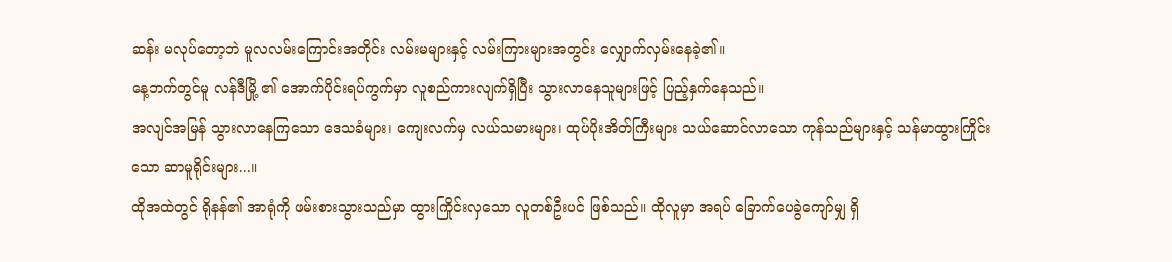ဆန်း မလုပ်တော့ဘဲ မူလလမ်းကြောင်းအတိုင်း လမ်းမများနှင့် လမ်းကြားများအတွင်း လျှောက်လှမ်းနေခဲ့၏။
နေ့ဘက်တွင်မူ လန်ဒီမြို့ ၏ အောက်ပိုင်းရပ်ကွက်မှာ လူစည်ကားလျက်ရှိပြီး သွားလာနေသူများဖြင့် ပြည့်နှက်နေသည်။
အလျင်အမြန် သွားလာနေကြသော ဒေသခံများ၊ ကျေးလက်မှ လယ်သမားများ၊ ထုပ်ပိုးအိတ်ကြီးများ သယ်ဆောင်လာသော ကုန်သည်များနှင့် သန်မာထွားကြိုင်းသော ဆာမူရိုင်းများ...။
ထိုအထဲတွင် ရိုနန်၏ အာရုံကို ဖမ်းစားသွားသည်မှာ ထွားကြိုင်းလှသော လူတစ်ဦးပင် ဖြစ်သည်။ ထိုလူမှာ အရပ် ခြောက်ပေခွဲကျော်မျှ ရှိ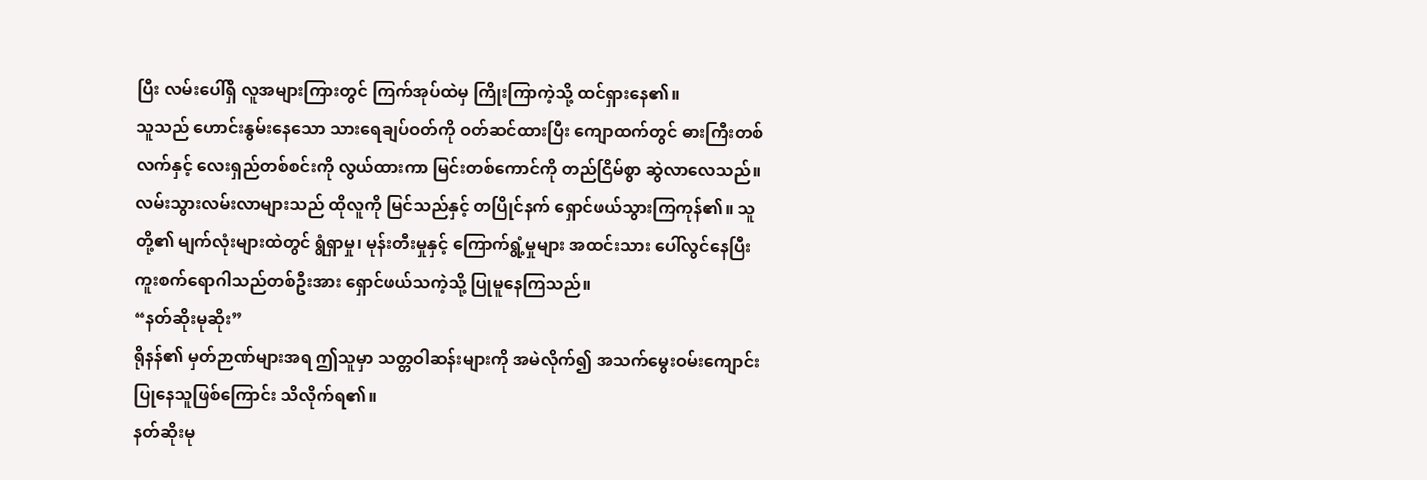ပြီး လမ်းပေါ်ရှိ လူအများကြားတွင် ကြက်အုပ်ထဲမှ ကြိုးကြာကဲ့သို့ ထင်ရှားနေ၏။
သူသည် ဟောင်းနွမ်းနေသော သားရေချပ်ဝတ်ကို ဝတ်ဆင်ထားပြီး ကျောထက်တွင် ဓားကြီးတစ်လက်နှင့် လေးရှည်တစ်စင်းကို လွယ်ထားကာ မြင်းတစ်ကောင်ကို တည်ငြိမ်စွာ ဆွဲလာလေသည်။
လမ်းသွားလမ်းလာများသည် ထိုလူကို မြင်သည်နှင့် တပြိုင်နက် ရှောင်ဖယ်သွားကြကုန်၏။ သူတို့၏ မျက်လုံးများထဲတွင် ရွံရှာမှု၊ မုန်းတီးမှုနှင့် ကြောက်ရွံ့မှုများ အထင်းသား ပေါ်လွင်နေပြီး ကူးစက်ရောဂါသည်တစ်ဦးအား ရှောင်ဖယ်သကဲ့သို့ ပြုမူနေကြသည်။
“နတ်ဆိုးမုဆိုး”
ရိုနန်၏ မှတ်ဉာဏ်များအရ ဤသူမှာ သတ္တဝါဆန်းများကို အမဲလိုက်၍ အသက်မွေးဝမ်းကျောင်း ပြုနေသူဖြစ်ကြောင်း သိလိုက်ရ၏။
နတ်ဆိုးမု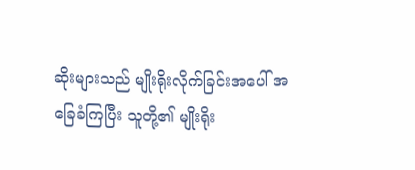ဆိုးများသည် မျိုးရိုးလိုက်ခြင်းအပေါ် အခြေခံကြပြီး သူတို့၏ မျိုးရိုး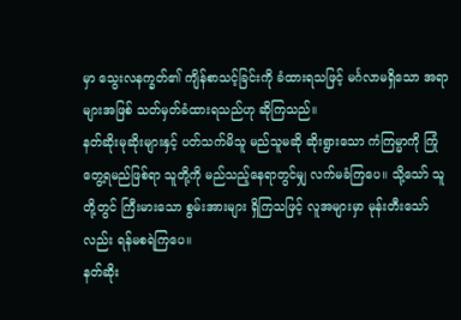မှာ သွေးလနက္ခတ်၏ ကျိန်စာသင့်ခြင်းကို ခံထားရသဖြင့် မင်္ဂလာမရှိသော အရာများအဖြစ် သတ်မှတ်ခံထားရသည်ဟု ဆိုကြသည်။
နတ်ဆိုးမုဆိုးများနှင့် ပတ်သက်မိသူ မည်သူမဆို ဆိုးရွားသော ကံကြမ္မာကို ကြုံတွေ့ရမည်ဖြစ်ရာ သူတို့ကို မည်သည့်နေရာတွင်မျှ လက်မခံကြပေ။ သို့သော် သူတို့တွင် ကြီးမားသော စွမ်းအားများ ရှိကြသဖြင့် လူအများမှာ မုန်းတီးသော်လည်း ရန်မစရဲကြပေ။
နတ်ဆိုး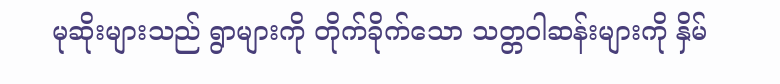မုဆိုးများသည် ရွာများကို တိုက်ခိုက်သော သတ္တဝါဆန်းများကို နှိမ်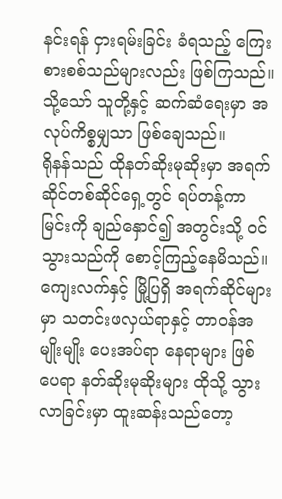နင်းရန် ငှားရမ်းခြင်း ခံရသည့် ကြေးစားစစ်သည်များလည်း ဖြစ်ကြသည်။ သို့သော် သူတို့နှင့် ဆက်ဆံရေးမှာ အလုပ်ကိစ္စမျှသာ ဖြစ်ချေသည်။
ရိုနန်သည် ထိုနတ်ဆိုးမုဆိုးမှာ အရက်ဆိုင်တစ်ဆိုင်ရှေ့တွင် ရပ်တန့်ကာ မြင်းကို ချည်နှောင်၍ အတွင်းသို့ ဝင်သွားသည်ကို စောင့်ကြည့်နေမိသည်။
ကျေးလက်နှင့် မြို့ပြရှိ အရက်ဆိုင်များမှာ သတင်းဖလှယ်ရာနှင့် တာဝန်အမျိုးမျိုး ပေးအပ်ရာ နေရာများ ဖြစ်ပေရာ နတ်ဆိုးမုဆိုးများ ထိုသို့ သွားလာခြင်းမှာ ထူးဆန်းသည်တော့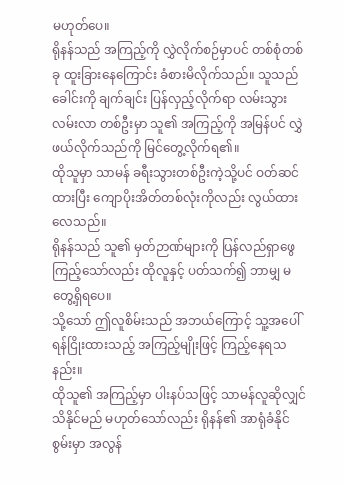မဟုတ်ပေ။
ရိုနန်သည် အကြည့်ကို လွှဲလိုက်စဉ်မှာပင် တစ်စုံတစ်ခု ထူးခြားနေကြောင်း ခံစားမိလိုက်သည်။ သူသည် ခေါင်းကို ချက်ချင်း ပြန်လှည့်လိုက်ရာ လမ်းသွားလမ်းလာ တစ်ဦးမှာ သူ၏ အကြည့်ကို အမြန်ပင် လွှဲဖယ်လိုက်သည်ကို မြင်တွေ့လိုက်ရ၏။
ထိုသူမှာ သာမန် ခရီးသွားတစ်ဦးကဲ့သို့ပင် ဝတ်ဆင်ထားပြီး ကျောပိုးအိတ်တစ်လုံးကိုလည်း လွယ်ထားလေသည်။
ရိုနန်သည် သူ၏ မှတ်ဉာဏ်များကို ပြန်လည်ရှာဖွေကြည့်သော်လည်း ထိုလူနှင့် ပတ်သက်၍ ဘာမျှ မတွေ့ရှိရပေ။
သို့သော် ဤလူစိမ်းသည် အဘယ်ကြောင့် သူ့အပေါ် ရန်ငြိုးထားသည့် အကြည့်မျိုးဖြင့် ကြည့်နေရသနည်း။
ထိုသူ၏ အကြည့်မှာ ပါးနပ်သဖြင့် သာမန်လူဆိုလျှင် သိနိုင်မည် မဟုတ်သော်လည်း ရိုနန်၏ အာရုံခံနိုင်စွမ်းမှာ အလွန်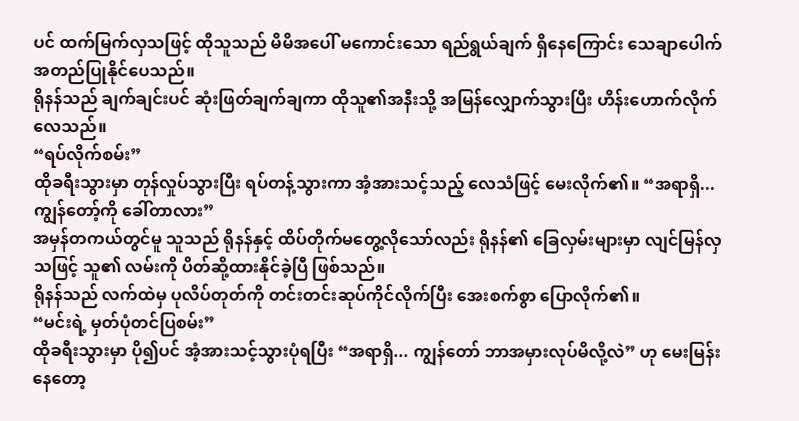ပင် ထက်မြက်လှသဖြင့် ထိုသူသည် မိမိအပေါ် မကောင်းသော ရည်ရွယ်ချက် ရှိနေကြောင်း သေချာပေါက် အတည်ပြုနိုင်ပေသည်။
ရိုနန်သည် ချက်ချင်းပင် ဆုံးဖြတ်ချက်ချကာ ထိုသူ၏အနီးသို့ အမြန်လျှောက်သွားပြီး ဟိန်းဟောက်လိုက်လေသည်။
“ရပ်လိုက်စမ်း”
ထိုခရီးသွားမှာ တုန်လှုပ်သွားပြီး ရပ်တန့်သွားကာ အံ့အားသင့်သည့် လေသံဖြင့် မေးလိုက်၏။ “အရာရှိ... ကျွန်တော့်ကို ခေါ်တာလား”
အမှန်တကယ်တွင်မူ သူသည် ရိုနန်နှင့် ထိပ်တိုက်မတွေ့လိုသော်လည်း ရိုနန်၏ ခြေလှမ်းများမှာ လျင်မြန်လှသဖြင့် သူ၏ လမ်းကို ပိတ်ဆို့ထားနိုင်ခဲ့ပြီ ဖြစ်သည်။
ရိုနန်သည် လက်ထဲမှ ပုလိပ်တုတ်ကို တင်းတင်းဆုပ်ကိုင်လိုက်ပြီး အေးစက်စွာ ပြောလိုက်၏။
“မင်းရဲ့ မှတ်ပုံတင်ပြစမ်း”
ထိုခရီးသွားမှာ ပို၍ပင် အံ့အားသင့်သွားပုံရပြီး “အရာရှိ... ကျွန်တော် ဘာအမှားလုပ်မိလို့လဲ” ဟု မေးမြန်းနေတော့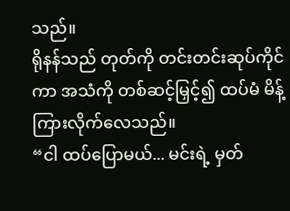သည်။
ရိုနန်သည် တုတ်ကို တင်းတင်းဆုပ်ကိုင်ကာ အသံကို တစ်ဆင့်မြှင့်၍ ထပ်မံ မိန့်ကြားလိုက်လေသည်။
“ငါ ထပ်ပြောမယ်... မင်းရဲ့ မှတ်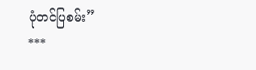ပုံတင်ပြစမ်း”
***